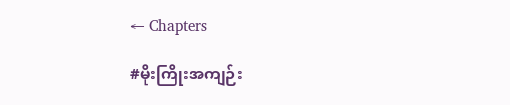← Chapters

#မိုးကြိုးအကျဉ်း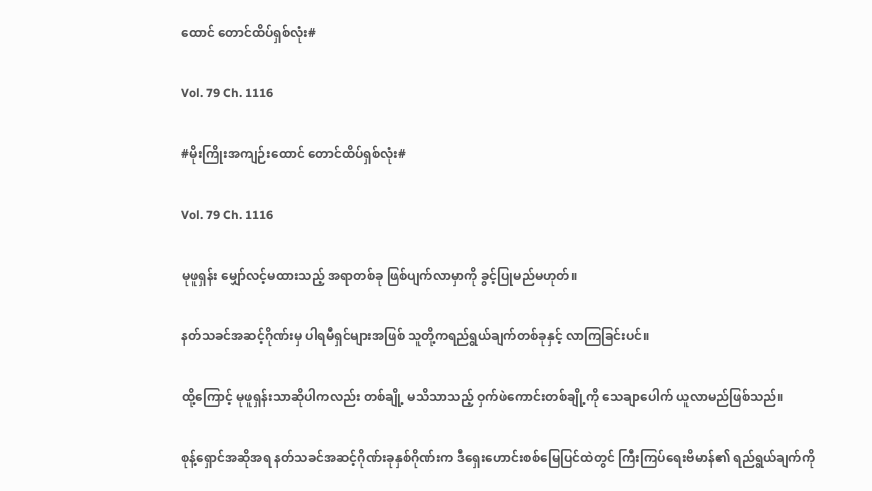ထောင် တောင်ထိပ်ရှစ်လုံး#

Vol. 79 Ch. 1116

#မိုးကြိုးအကျဉ်းထောင် တောင်ထိပ်ရှစ်လုံး#

Vol. 79 Ch. 1116

မုဖူရှန်း မျှော်လင့်မထားသည့် အရာတစ်ခု ဖြစ်ပျက်လာမှာကို ခွင့်ပြုမည်မဟုတ်။

နတ်သခင်အဆင့်ဂိုဏ်းမှ ပါရမီရှင်များအဖြစ် သူတို့ကရည်ရွယ်ချက်တစ်ခုနှင့် လာကြခြင်းပင်။

ထို့ကြောင့် မုဖူရှန်းသာဆိုပါကလည်း တစ်ချို့ မသိသာသည့် ဝှက်ဖဲကောင်းတစ်ချို့ကို သေချာပေါက် ယူလာမည်ဖြစ်သည်။

စုန့်ရှောင်အဆိုအရ နတ်သခင်အဆင့်ဂိုဏ်းခုနှစ်ဂိုဏ်းက ဒီရှေးဟောင်းစစ်မြေပြင်ထဲတွင် ကြီးကြပ်ရေးဗိမာန်၏ ရည်ရွယ်ချက်ကို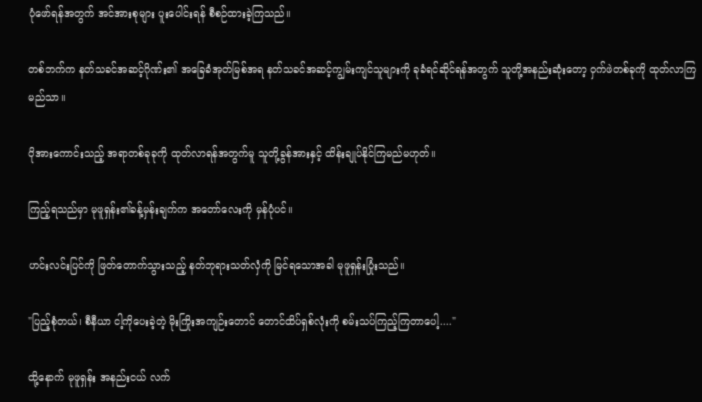ပုံဖော်ရန်အတွက် အင်အားစုများ ပူးပေါင်းရန် စီစဉ်ထားခဲ့ကြသည်။

တစ်ဘက်က နတ်သခင်အဆင့်ဂိုဏ်း၏ အခြေခံအုတ်မြစ်အရ နတ်သခင်အဆင့်ကျွမ်းကျင်သူများကို ခုခံရင်ဆိုင်ရန်အတွက် သူတို့အနည်းဆုံးတော့ ဝှက်ဖဲတစ်ခုကို ထုတ်လာကြမည်သာ။

ပိုအားကောင်းသည့် အရာတစ်ခုခုကို ထုတ်လာရန်အတွက်မူ သူတို့ခွန်အားနှင့် ထိန်းချုပ်နိုင်ကြမည်မဟုတ်။

ကြည့်ရသည်မှာ မုဖူရှန်း၏ခန့်မှန်းချက်က အတော်လေးကို မှန်ပုံပင်။

ဟင်းလင်းပြင်ကို ဖြတ်တောက်သွားသည့် နတ်ဘုရားသတ်လှံကို မြင်ရသောအခါ မုဖူရှန်းပြုံးသည်။

"ပြည့်စုံတယ်၊ စီနီယာ ငါ့ကိုပေးခဲ့တဲ့ မိုးကြိုးအကျဉ်းတောင် တောင်ထိပ်ရှစ်လုံးကို စမ်းသပ်ကြည့်ကြတာပေါ့...."

ထို့နောက် မုဖူရှန်း အနည်းငယ် လက်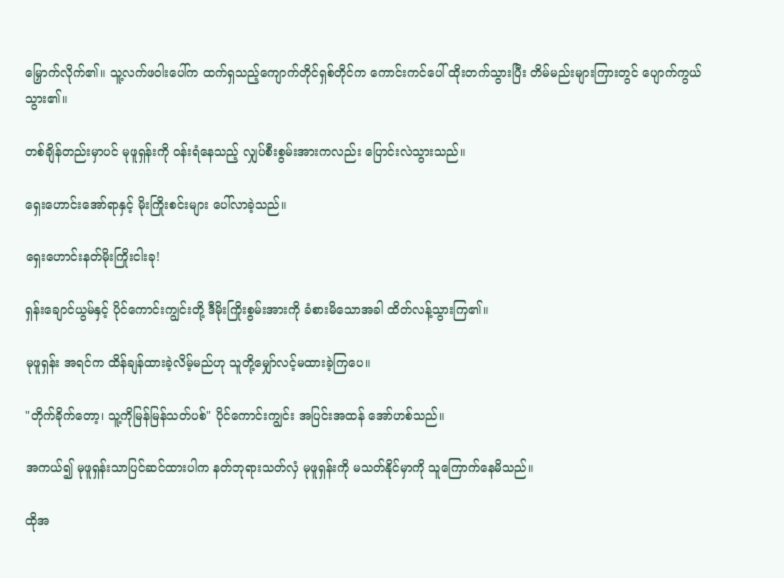မြှောက်လိုက်၏။ သူ့လက်ဖဝါးပေါ်က ထက်ရှသည့်ကျောက်တိုင်ရှစ်တိုင်က ကောင်းကင်ပေါ် ထိုးတက်သွားပြီး တိမ်မည်းများကြားတွင် ပျောက်ကွယ်သွား၏။

တစ်ချိန်တည်းမှာပင် မုဖူရှန်းကို ၀န်းရံနေသည့် လျှပ်စီးစွမ်းအားကလည်း ပြောင်းလဲသွားသည်။

ရှေးဟောင်းအော်ရာနှင့် မိုးကြိုးစင်းများ ပေါ်လာခဲ့သည်။

ရှေးဟောင်းနတ်မိုးကြိုးငါးခု!

ရှန်းချောင်ယွမ်နှင့် ပိုင်ကောင်းကျွင်းတို့ ဒီမိုးကြိုးစွမ်းအားကို ခံစားမိသောအခါ ထိတ်လန့်သွားကြ၏။

မုဖူရှန်း အရင်က ထိန်ချန်ထားခဲ့လိမ့်မည်ဟု သူတို့မျှော်လင့်မထားခဲ့ကြပေ။

"တိုက်ခိုက်တော့၊ သူ့ကိုမြန်မြန်သတ်ပစ်" ပိုင်ကောင်းကျွင်း အပြင်းအထန် အော်ဟစ်သည်။

အကယ်၍ မုဖူရှန်းသာပြင်ဆင်ထားပါက နတ်ဘုရားသတ်လှံ မုဖူရှန်းကို မသတ်နိုင်မှာကို သူကြောက်နေမိသည်။

ထိုအ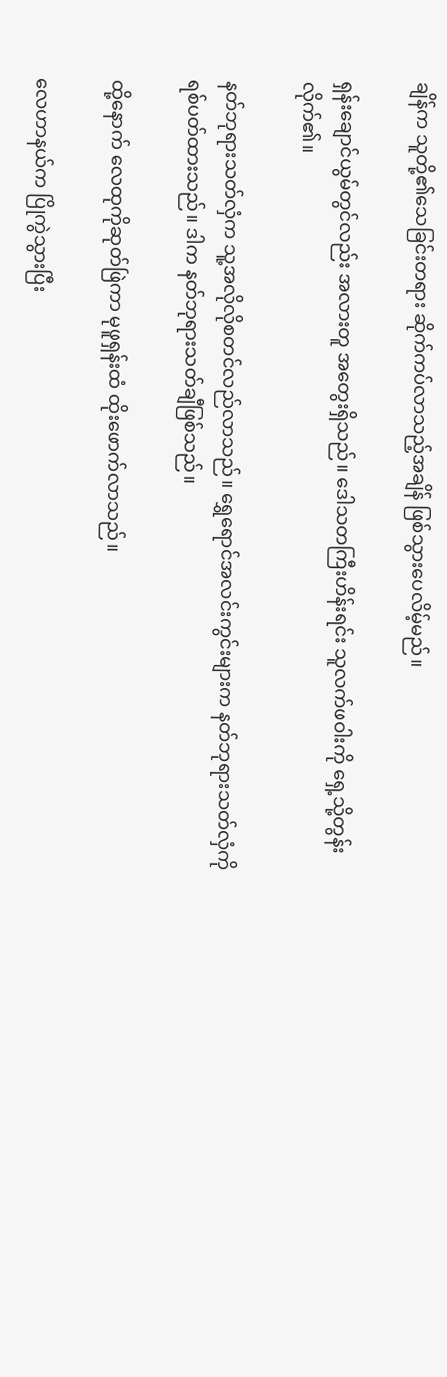ချိန်က သူတို့၏သေခြင်းတရား ဆိုက်ကပ်လာသည့်အချိန် ဖြစ်သွားပေလိမ့်မည်။

ရှန်းချောင်ယွမ်တွင်လည်း အလားတူ‌ အတွေးရှိသည်။ ဒေါသတကြီးဟိန်းရင်း သူလက်ဖဝါးကို ရှေ့သို့တွန်းလိုက်၏။

နတ်ဘုရားသတ်လှံက သူ့အလိုလိုစတင်လည်လာသည်။ ရွှေရောင်အလင်းကွင်းများက နတ်ဘုရားသတ်လှံကို ရစ်ပတ်ထားသည်။ ဒါက နတ်ဘုရားသတ်ချီဖြစ်သည်။

ထို့နောက် လေထုကိုဆုတ်ဖြဲကာ မုဖူရှန်းထံ ထိုးဖောက်လာသည်။

လေဟာနယ်က ပြိုကွဲသွားပြီး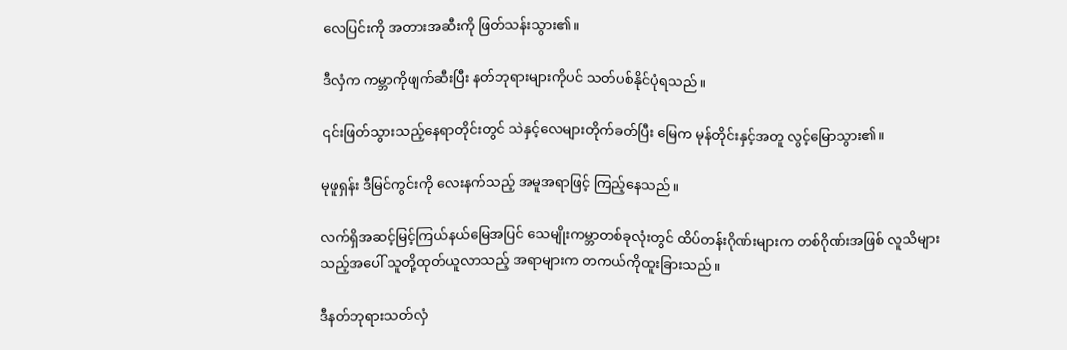လေပြင်းကို အတားအဆီးကို ဖြတ်သန်းသွား၏။

ဒီလှံက ကမ္ဘာကိုဖျက်ဆီးပြီး နတ်ဘုရားများကိုပင် သတ်ပစ်နိုင်ပုံရသည်။

၎င်းဖြတ်သွားသည့်နေရာတိုင်းတွင် သဲနှင့်လေများတိုက်ခတ်ပြီး မြေက မုန်တိုင်းနှင့်အတူ လွင့်မြောသွား၏။

မုဖူရှန်း ဒီမြင်ကွင်းကို လေးနက်သည့် အမူအရာဖြင့် ကြည့်နေသည်။

လက်ရှိအဆင့်မြင့်ကြယ်နယ်မြေအပြင် သေမျိုးကမ္ဘာတစ်ခုလုံးတွင် ထိပ်တန်းဂိုဏ်းများက တစ်ဂိုဏ်းအဖြစ် လူသိများသည့်အပေါ် သူတို့ထုတ်ယူလာသည့် အရာများက တကယ်ကိုထူးခြားသည်။

ဒီနတ်ဘုရားသတ်လှံ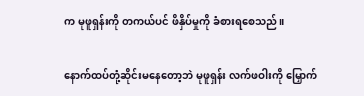က မုဖူရှန်းကို တကယ်ပင် ဖိနှိပ်မှုကို ခံစားရစေသည်။

နောက်ထပ်တုံ့ဆိုင်းမနေတော့ဘဲ မုဖူရှန်း လက်ဖဝါးကို မြှောက်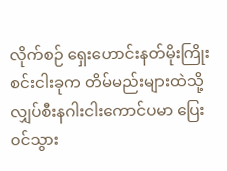လိုက်စဉ် ရှေးဟောင်းနတ်မိုးကြိုးစင်းငါးခုက တိမ်မည်းများထဲသို့ လျှပ်စီးနဂါးငါးကောင်ပမာ ပြေး၀င်သွား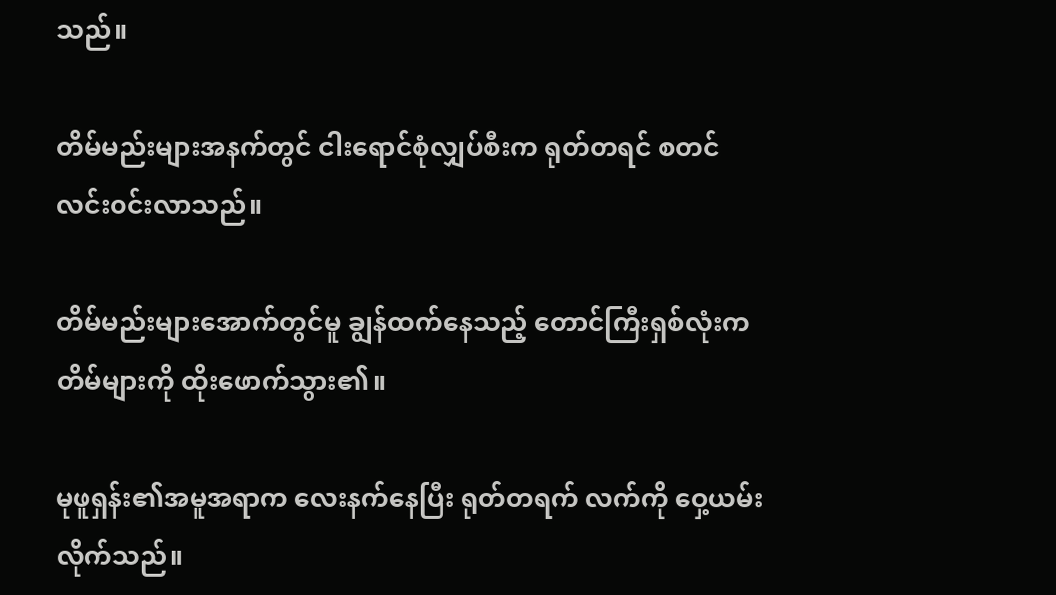သည်။

တိမ်မည်းများအနက်တွင် ငါးရောင်စုံလျှပ်စီးက ရုတ်တရင် စတင်လင်း၀င်းလာသည်။

တိမ်မည်းများအောက်တွင်မူ ချွန်ထက်နေသည့် တောင်ကြီးရှစ်လုံးက တိမ်များကို ထိုးဖောက်သွား၏။

မုဖူရှန်း၏အမူအရာက လေးနက်နေပြီး ရုတ်တရက် လက်ကို ဝှေ့ယမ်းလိုက်သည်။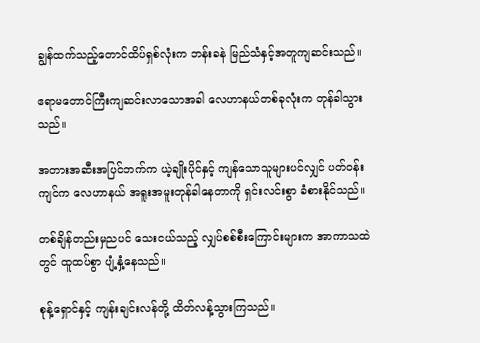ချွန်ထက်သည့်တောင်ထိပ်ရှစ်လုံးက ဘန်းခနဲ မြည်သံနှင့်အတူကျဆင်းသည်။

ဧရာမတောင်ကြီးကျဆင်းလာသောအခါ လေဟာနယ်တစ်ခုလုံးက တုန်ခါသွားသည်။

အတားအဆီးအပြင်ဘက်က ယဲ့ချိုးပိုင်နှင့် ကျန်သောသူများပင်လျှင် ပတ်၀န်းကျင်က လေဟာနယ် အရူးအမူးတုန်ခါနေတာကို ရှင်းလင်းစွာ ခံစားနိုင်သည်။

တစ်ချိန်တည်းမှညပင် သေးငယ်သည့် လျှပ်စစ်စီးကြောင်းများက အာကာသထဲတွင် ထူထပ်စွာ ပျံ့နှံ့နေသည်။

စုန့်ရှောင်နှင့် ကျန်းချင်းလန်တို့ ထိတ်လန့်သွားကြသည်။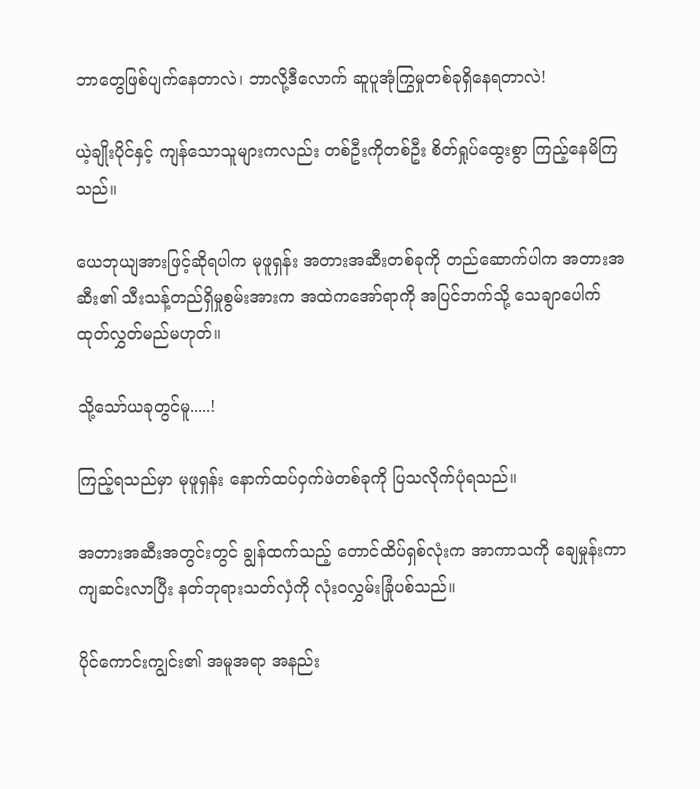ဘာတွေဖြစ်ပျက်နေတာလဲ၊ ဘာလို့ဒီလောက် ဆူပူအုံကြွမှုတစ်ခုရှိနေရတာလဲ!

ယဲ့ချိုးပိုင်နှင့် ကျန်သောသူများကလည်း တစ်ဦးကိုတစ်ဦး စိတ်ရှုပ်ထွေးစွာ ကြည့်နေမိကြသည်။

ယေဘုယျအားဖြင့်ဆိုရပါက မုဖူရှန်း အတားအဆီးတစ်ခုကို တည်ဆောက်ပါက အတားအဆီး၏ သီးသန့်တည်ရှိမှုစွမ်းအားက အထဲကအော်ရာကို အပြင်ဘက်သို့ သေချာပေါက် ထုတ်လွှတ်မည်မဟုတ်။

သို့သော်ယခုတွင်မူ.....!

ကြည့်ရသည်မှာ မုဖူရှန်း နောက်ထပ်ဝှက်ဖဲတစ်ခုကို ပြသလိုက်ပုံရသည်။

အတားအဆီးအတွင်းတွင် ချွန်ထက်သည့် တောင်ထိပ်ရှစ်လုံးက အာကာသကို ချေမှုန်းကာ ကျဆင်းလာပြီး နတ်ဘုရားသတ်လှံကို လုံး၀လွှမ်းခြုံပစ်သည်။

ပိုင်ကောင်းကျွင်း၏ အမူအရာ အနည်း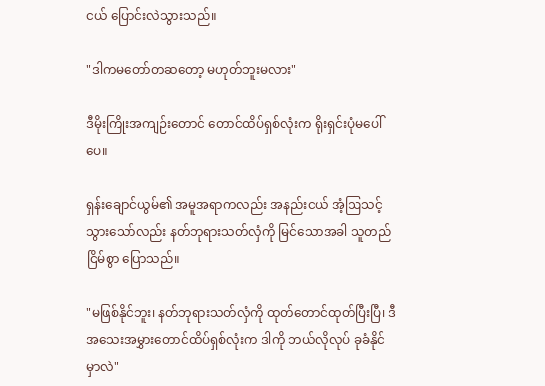ငယ် ပြောင်းလဲသွားသည်။

"ဒါကမတော်တဆတော့ မဟုတ်ဘူးမလား"

ဒီမိုးကြိုးအကျဉ်းတောင် တောင်ထိပ်ရှစ်လုံးက ရိုးရှင်းပုံမပေါ်ပေ။

ရှန်းချောင်ယွမ်၏ အမူအရာကလည်း အနည်းငယ် အံ့ဩသင့်သွားသော်လည်း နတ်ဘုရားသတ်လှံကို မြင်သောအခါ သူတည်ငြိမ်စွာ ပြောသည်။

"မဖြစ်နိုင်ဘူး၊ နတ်ဘုရားသတ်လှံကို ထုတ်တောင်ထုတ်ပြီးပြီ၊ ဒီအသေးအမွှားတောင်ထိပ်ရှစ်လုံးက ဒါကို ဘယ်လိုလုပ် ခုခံနိုင်မှာလဲ"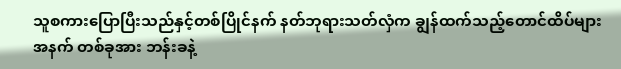သူစကားပြောပြီးသည်နှင့်တစ်ပြိုင်နက် နတ်ဘုရားသတ်လှံက ချွန်ထက်သည့်တောင်ထိပ်များအနက် တစ်ခုအား ဘန်းခနဲ့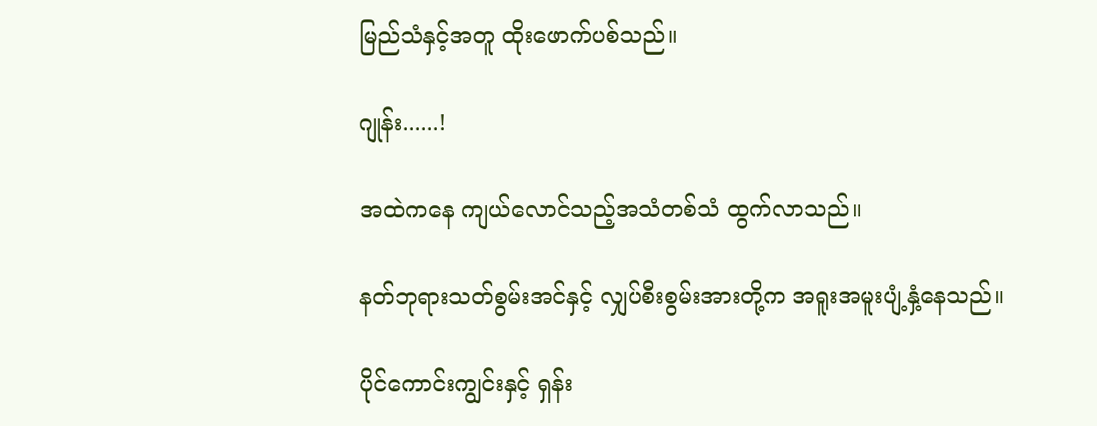မြည်သံနှင့်အတူ ထိုးဖောက်ပစ်သည်။

ဂျုန်း......!

အထဲကနေ ကျယ်လောင်သည့်အသံတစ်သံ ထွက်လာသည်။

နတ်ဘုရားသတ်စွမ်းအင်နှင့် လျှပ်စီးစွမ်းအားတို့က အရူးအမူးပျံ့နှံ့နေသည်။

ပိုင်ကောင်းကျွင်းနှင့် ရှန်း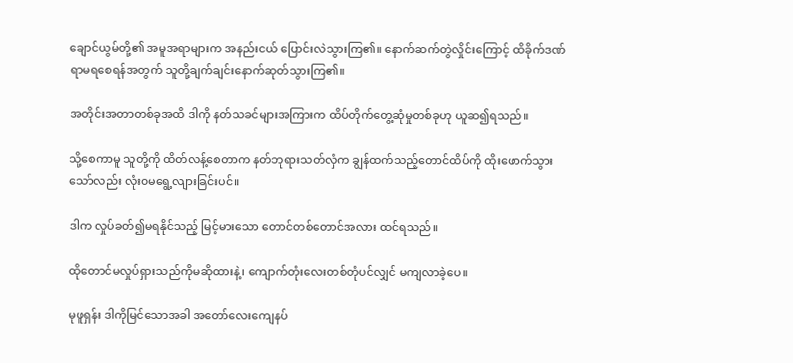ချောင်ယွမ်တို့၏ အမူအရာများက အနည်းငယ် ပြောင်းလဲသွားကြ၏။ နောက်ဆက်တွဲလှိုင်းကြောင့် ထိခိုက်ဒဏ်ရာမရစေရန်အတွက် သူတို့ချက်ချင်းနောက်ဆုတ်သွားကြ၏။

အတိုင်းအတာတစ်ခုအထိ ဒါကို နတ်သခင်များအကြားက ထိပ်တိုက်တွေ့ဆုံမှုတစ်ခုဟု ယူဆ၍ရသည်။

သို့စေကာမူ သူတို့ကို ထိတ်လန့်စေတာက နတ်ဘုရားသတ်လှံက ချွန်ထက်သည့်တောင်ထိပ်ကို ထိုးဖောက်သွားသော်လည်း လုံး၀မရွေ့လျားခြင်းပင်။

ဒါက လှုပ်ခတ်၍မရနိုင်သည့် မြင့်မားသော တောင်တစ်တောင်အလား ထင်ရသည်။

ထိုတောင်မလှုပ်ရှားသည်ကိုမဆိုထားနဲ့၊ ကျောက်တုံးလေးတစ်တုံပင်လျှင် မကျလာခဲ့ပေ။

မုဖူရှန်း ဒါကိုမြင်သောအခါ အတော်လေးကျေနပ်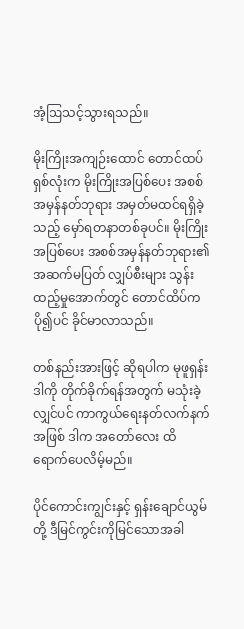အံ့ဩသင့်သွားရသည်။

မိုးကြိုးအကျဉ်းထောင် တောင်ထပ်ရှစ်လုံးက မိုးကြိုးအပြစ်ပေး အစစ်အမှန်နတ်ဘုရား အမှတ်မထင်ရရှိခဲ့သည့် မှော်ရတနာတစ်ခုပင်။ မိုးကြိုးအပြစ်ပေး အစစ်အမှန်နတ်ဘုရား၏ အဆက်မပြတ် လျှပ်စီးများ သွန်းထည့်မှုအောက်တွင် တောင်ထိပ်က ပို၍ပင် ခိုင်မာလာသည်။

တစ်နည်းအားဖြင့် ဆိုရပါက မုဖူရှန်း ဒါကို တိုက်ခိုက်ရန်အတွက် မသုံးခဲ့လျှင်ပင် ကာကွယ်ရေးနတ်လက်နက်အဖြစ် ဒါက အတော်လေး ထိရောက်ပေလိမ့်မည်။

ပိုင်ကောင်းကျွင်းနှင့် ရှန်းချောင်ယွမ်တို့ ဒီမြင်ကွင်းကိုမြင်သောအခါ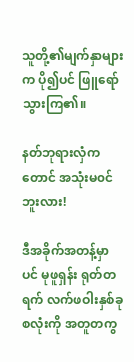သူတို့၏မျက်နှာများက ပို၍ပင် ဖြူရော်သွားကြ၏။

နတ်ဘုရားလှံကတောင် အသုံးမ၀င်ဘူးလား!

ဒီအခိုက်အတန့်မှာပင် မုဖူရှန်း ရုတ်တရက် လက်ဖဝါးနှစ်ခုစလုံးကို အတူတကွ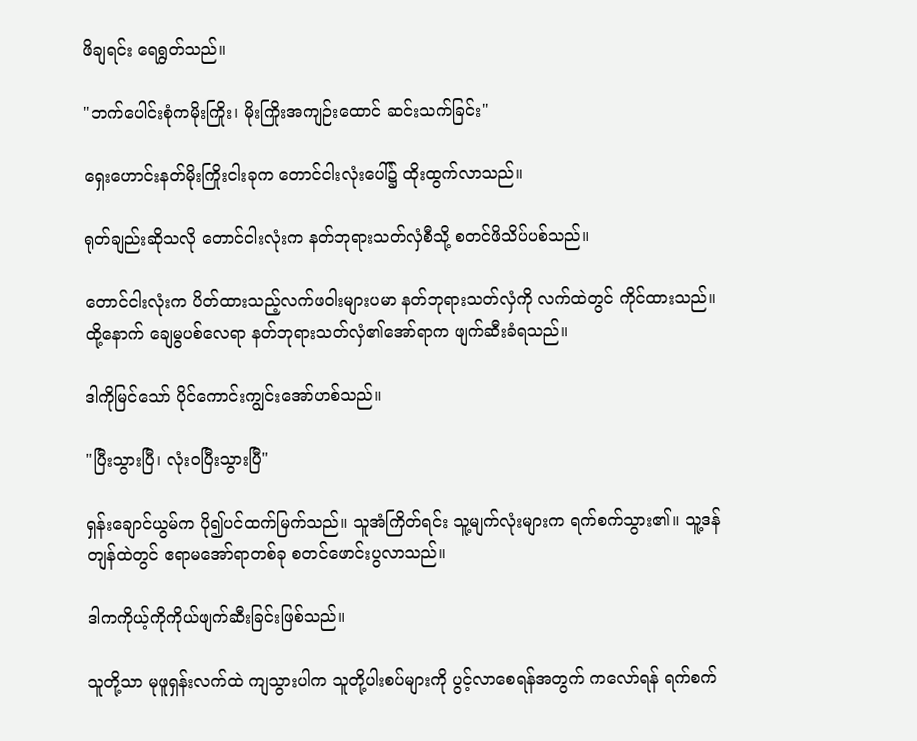ဖိချရင်း ရေရွတ်သည်။

"ဘက်ပေါင်းစုံကမိုးကြိုး၊ မိုးကြိုးအကျဉ်းထောင် ဆင်းသက်ခြင်း"

ရှေးဟောင်းနတ်မိုးကြိုးငါးခုက တောင်ငါးလုံးပေါ်၌ ထိုးထွက်လာသည်။

ရုတ်ချည်းဆိုသလို တောင်ငါးလုံးက နတ်ဘုရားသတ်လှံစီသို့ စတင်ဖိသိပ်ပစ်သည်။

တောင်ငါးလုံးက ပိတ်ထားသည့်လက်ဖဝါးများပမာ နတ်ဘုရားသတ်လှံကို လက်ထဲတွင် ကိုင်ထားသည်။ ထို့နောက် ချေမွပစ်လေရာ နတ်ဘုရားသတ်လှံ၏အော်ရာက ဖျက်ဆီးခံရသည်။

ဒါကိုမြင်သော် ပိုင်ကောင်းကျွင်းအော်ဟစ်သည်။

"ပြီးသွားပြီ၊ လုံး၀ပြီးသွားပြီ"

ရှန်းချောင်ယွမ်က ပို၍ပင်ထက်မြက်သည်။ သူအံကြိတ်ရင်း သူ့မျက်လုံးများက ရက်စက်သွား၏။ သူ့ဒန်တျန်ထဲတွင် ဧရာမအော်ရာတစ်ခု စတင်ဖောင်းပွလာသည်။

ဒါကကိုယ့်ကိုကိုယ်ဖျက်ဆီးခြင်းဖြစ်သည်။

သူတို့သာ မုဖူရှန်းလက်ထဲ ကျသွားပါက သူတို့ပါးစပ်များကို ပွင့်လာစေရန်အတွက် ကလော်ရန် ရက်စက်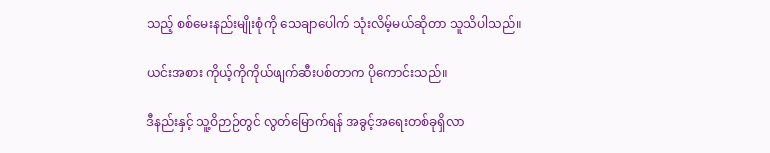သည့် စစ်မေးနည်းမျိုးစုံကို သေချာပေါက် သုံးလိမ့်မယ်ဆိုတာ သူသိပါသည်။

ယင်းအစား ကိုယ့်ကိုကိုယ်ဖျက်ဆီးပစ်တာက ပိုကောင်းသည်။

ဒီနည်းနှင့် သူ့ဝိဉာဉ်တွင် လွတ်မြောက်ရန် အခွင့်အရေးတစ်ခုရှိလာ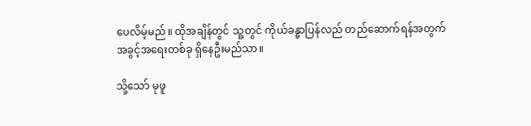ပေလိမ့်မည်။ ထိုအချိန်တွင် သူ့တွင် ကိုယ်ခန္ဓာပြန်လည် တည်ဆောက်ရန်အတွက် အခွင့်အရေးတစ်ခု ရှိနေဦးမည်သာ။

သို့သော် မုဖူ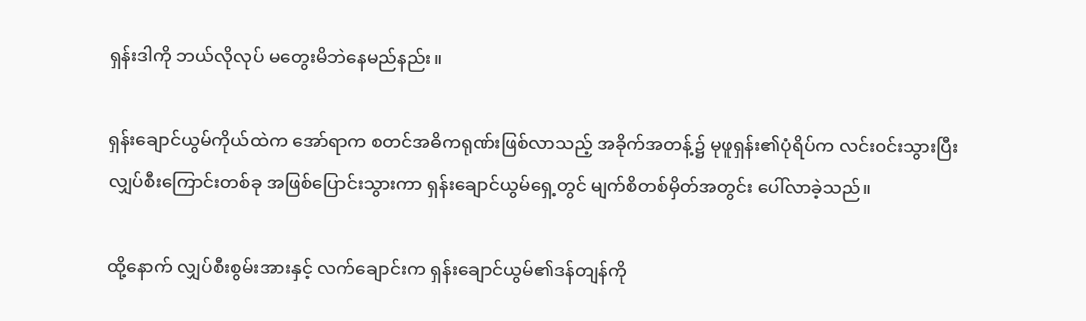ရှန်းဒါကို ဘယ်လိုလုပ် မတွေးမိဘဲနေမည်နည်း။

ရှန်းချောင်ယွမ်ကိုယ်ထဲက အော်ရာက စတင်အဓိကရုဏ်းဖြစ်လာသည့် အခိုက်အတန့်၌ မုဖူရှန်း၏ပုံရိပ်က လင်း၀င်းသွားပြီး လျှပ်စီးကြောင်းတစ်ခု အဖြစ်ပြောင်းသွားကာ ရှန်းချောင်ယွမ်ရှေ့တွင် မျက်စိတစ်မှိတ်အတွင်း ပေါ်လာခဲ့သည်။

ထို့နောက် လျှပ်စီးစွမ်းအားနှင့် လက်ချောင်းက ရှန်းချောင်ယွမ်၏ဒန်တျန်ကို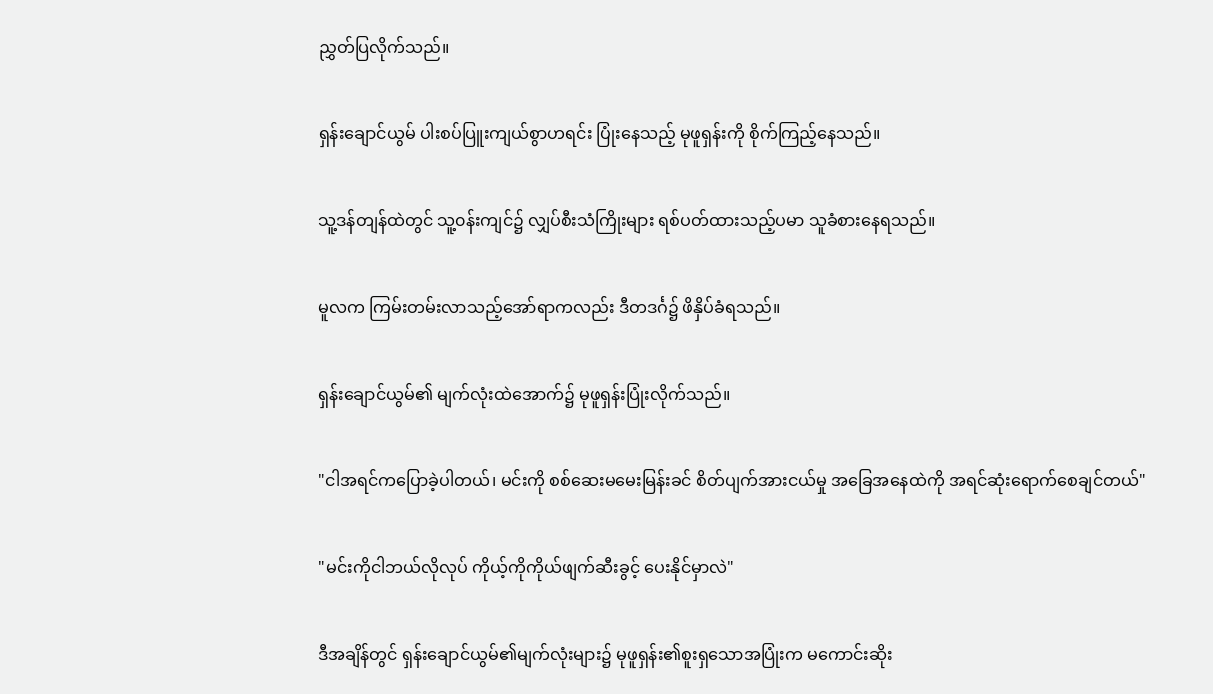ညွှတ်ပြလိုက်သည်။

ရှန်းချောင်ယွမ် ပါးစပ်ပြူးကျယ်စွာဟရင်း ပြုံးနေသည့် မုဖူရှန်းကို စိုက်ကြည့်နေသည်။

သူ့ဒန်တျန်ထဲတွင် သူ့၀န်းကျင်၌ လျှပ်စီးသံကြိုးများ ရစ်ပတ်ထားသည့်ပမာ သူခံစားနေရသည်။

မူလက ကြမ်းတမ်းလာသည့်အော်ရာကလည်း ဒီတဒင်္ဂ၌ ဖိနှိပ်ခံရသည်။

ရှန်းချောင်ယွမ်၏ မျက်လုံးထဲအောက်၌ မုဖူရှန်းပြုံးလိုက်သည်။

"ငါအရင်ကပြောခဲ့ပါတယ်၊ မင်းကို စစ်ဆေးမမေးမြန်းခင် စိတ်ပျက်အားငယ်မှု အခြေအနေထဲကို အရင်ဆုံးရောက်စေချင်တယ်"

"မင်းကိုငါဘယ်လိုလုပ် ကိုယ့်ကိုကိုယ်ဖျက်ဆီးခွင့် ပေးနိုင်မှာလဲ"

ဒီအချိန်တွင် ရှန်းချောင်ယွမ်၏မျက်လုံးများ၌ မုဖူရှန်း၏စူးရှသောအပြုံးက မကောင်းဆိုး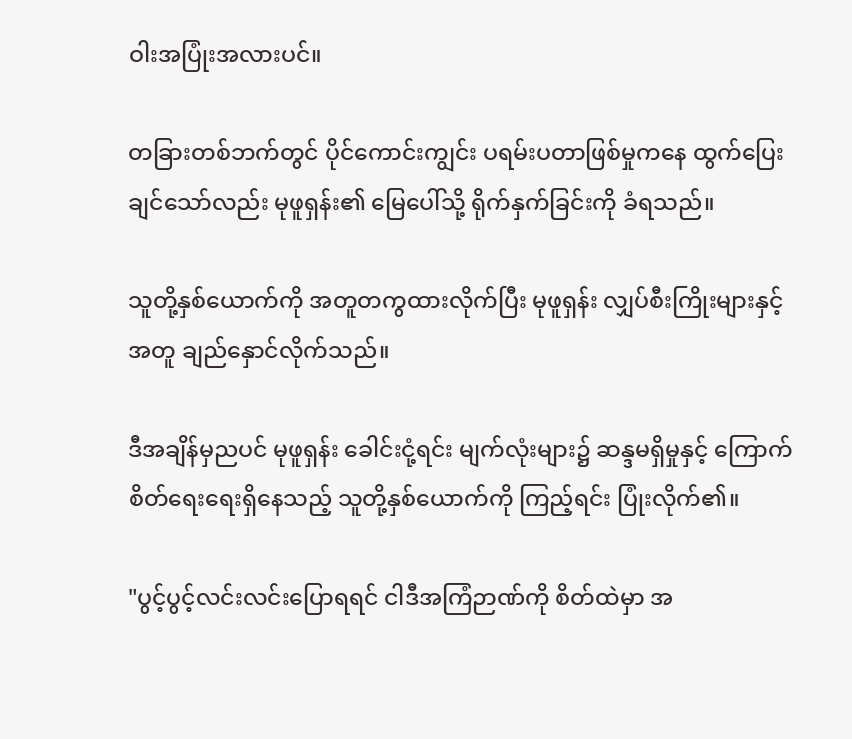ဝါးအပြုံးအလားပင်။

တခြားတစ်ဘက်တွင် ပိုင်ကောင်းကျွင်း ပရမ်းပတာဖြစ်မှုကနေ ထွက်ပြေးချင်သော်လည်း မုဖူရှန်း၏ မြေပေါ်သို့ ရိုက်နှက်ခြင်းကို ခံရသည်။

သူတို့နှစ်ယောက်ကို အတူတကွထားလိုက်ပြီး မုဖူရှန်း လျှပ်စီးကြိုးများနှင့်အတူ ချည်နှောင်လိုက်သည်။

ဒီအချိန်မှညပင် မုဖူရှန်း ခေါင်းငုံ့ရင်း မျက်လုံးများ၌ ဆန္ဒမရှိမှုနှင့် ကြောက်စိတ်ရေးရေးရှိနေသည့် သူတို့နှစ်ယောက်ကို ကြည့်ရင်း ပြုံးလိုက်၏။

"ပွင့်ပွင့်လင်းလင်းပြောရရင် ငါဒီအကြံဉာဏ်ကို စိတ်ထဲမှာ အ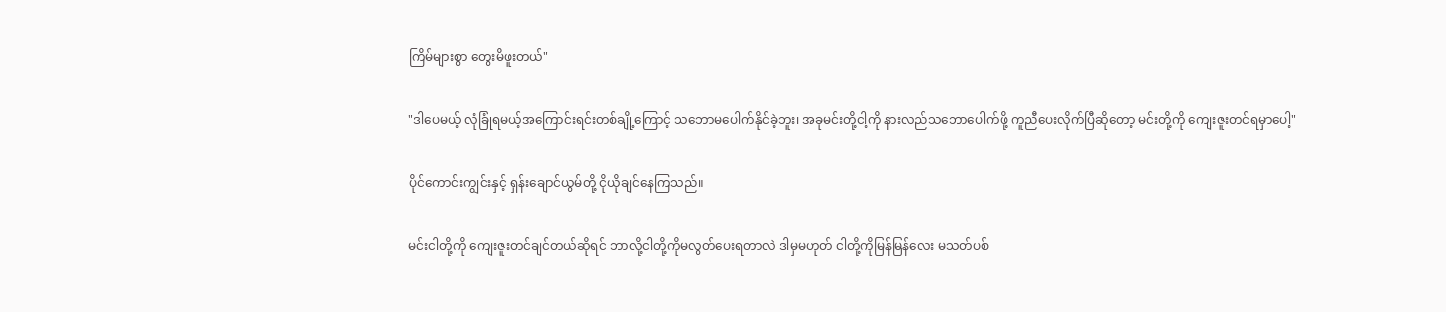ကြိမ်များစွာ တွေးမိဖူးတယ်"

"ဒါပေမယ့် လုံခြုံရမယ့်အကြောင်းရင်းတစ်ချို့ကြောင့် သဘောမပေါက်နိုင်ခဲ့ဘူး၊ အခုမင်းတို့ငါ့ကို နားလည်သဘောပေါက်ဖို့ ကူညီပေးလိုက်ပြီဆိုတော့ မင်းတို့ကို ကျေးဇူးတင်ရမှာပေါ့"

ပိုင်ကောင်းကျွင်းနှင့် ရှန်းချောင်ယွမ်တို့ ငိုယိုချင်နေကြသည်။

မင်းငါတို့ကို ကျေးဇူးတင်ချင်တယ်ဆိုရင် ဘာလို့ငါတို့ကိုမလွတ်ပေးရတာလဲ ဒါမှမဟုတ် ငါတို့ကိုမြန်မြန်လေး မသတ်ပစ်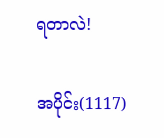ရတာလဲ!

အပိုင်း(1117)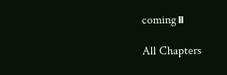coming။

All Chapters